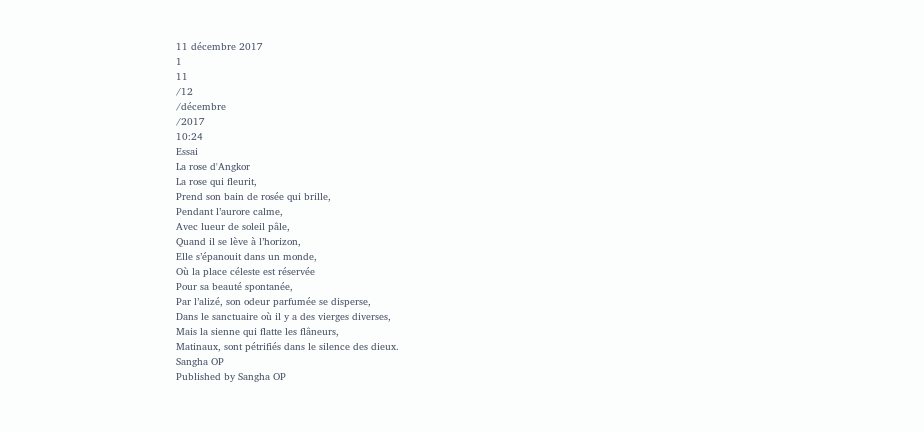11 décembre 2017
1
11
/12
/décembre
/2017
10:24
Essai
La rose d'Angkor
La rose qui fleurit,
Prend son bain de rosée qui brille,
Pendant l’aurore calme,
Avec lueur de soleil pâle,
Quand il se lève à l’horizon,
Elle s’épanouit dans un monde,
Où la place céleste est réservée
Pour sa beauté spontanée,
Par l’alizé, son odeur parfumée se disperse,
Dans le sanctuaire où il y a des vierges diverses,
Mais la sienne qui flatte les flâneurs,
Matinaux, sont pétrifiés dans le silence des dieux.
Sangha OP
Published by Sangha OP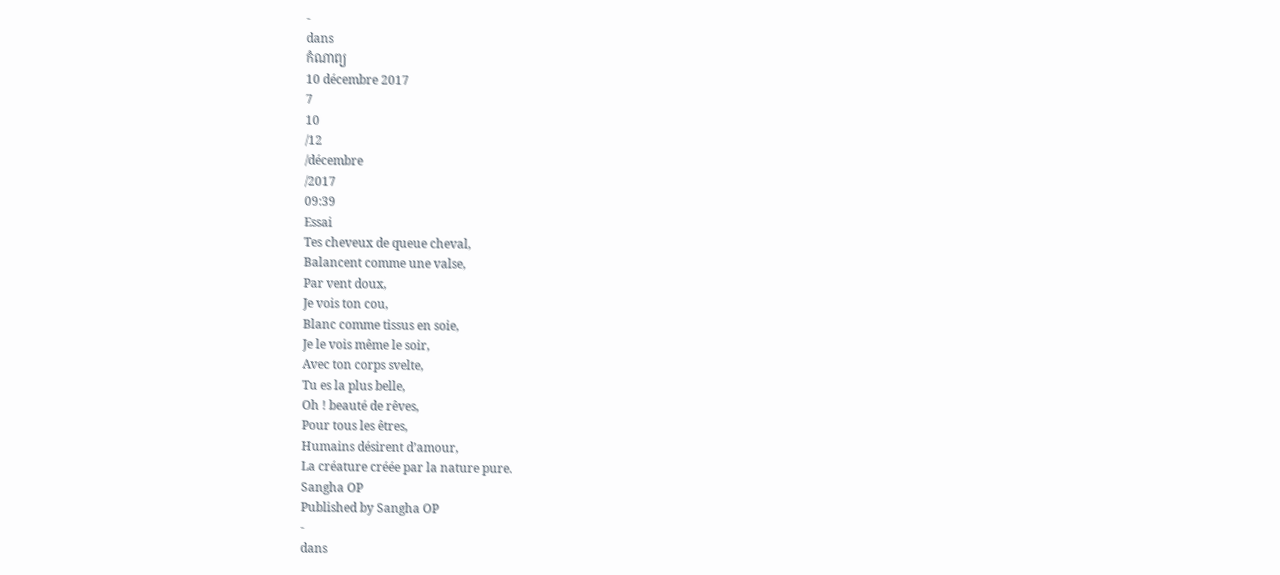-
dans
កំណាព្យ
10 décembre 2017
7
10
/12
/décembre
/2017
09:39
Essai
Tes cheveux de queue cheval,
Balancent comme une valse,
Par vent doux,
Je vois ton cou,
Blanc comme tissus en soie,
Je le vois même le soir,
Avec ton corps svelte,
Tu es la plus belle,
Oh ! beauté de rêves,
Pour tous les êtres,
Humains désirent d’amour,
La créature créée par la nature pure.
Sangha OP
Published by Sangha OP
-
dans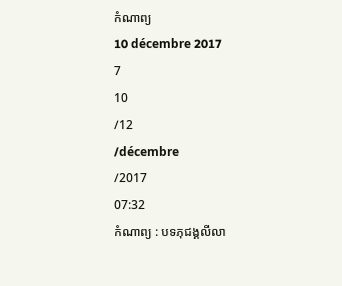កំណាព្យ
10 décembre 2017
7
10
/12
/décembre
/2017
07:32
កំណាព្យ : បទភុជង្គលីលា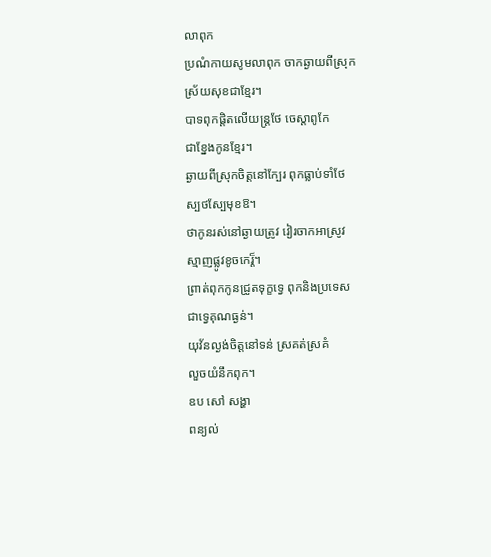លាពុក
ប្រណំកាយសូមលាពុក ចាកឆ្ងាយពីស្រុក
ស្រ័យសុខជាខ្មែរ។
បាទពុកផ្តិតលើយន្ត្រថែ ចេស្តាពូកែ
ជាខ្នែងកូនខ្មែរ។
ឆ្ងាយពីស្រុកចិត្តនៅក្បែរ ពុកធ្លាប់ទាំថែ
ស្បថស្បែមុខឱ។
ថាកូនរស់នៅឆ្ងាយត្រូវ វៀរចាកអាស្រូវ
ស្មាញផ្លូវខូចកេរ្ត៏។
ព្រាត់ពុកកូនជ្រូតទុក្ខទ្វេ ពុកនិងប្រទេស
ជាទ្វេគុណធ្ងន់។
យុវ័នល្ងង់ចិត្តនៅទន់ ស្រគត់ស្រគំ
លួចយំនឹកពុក។
ឧប សៅ សង្ហា
ពន្យល់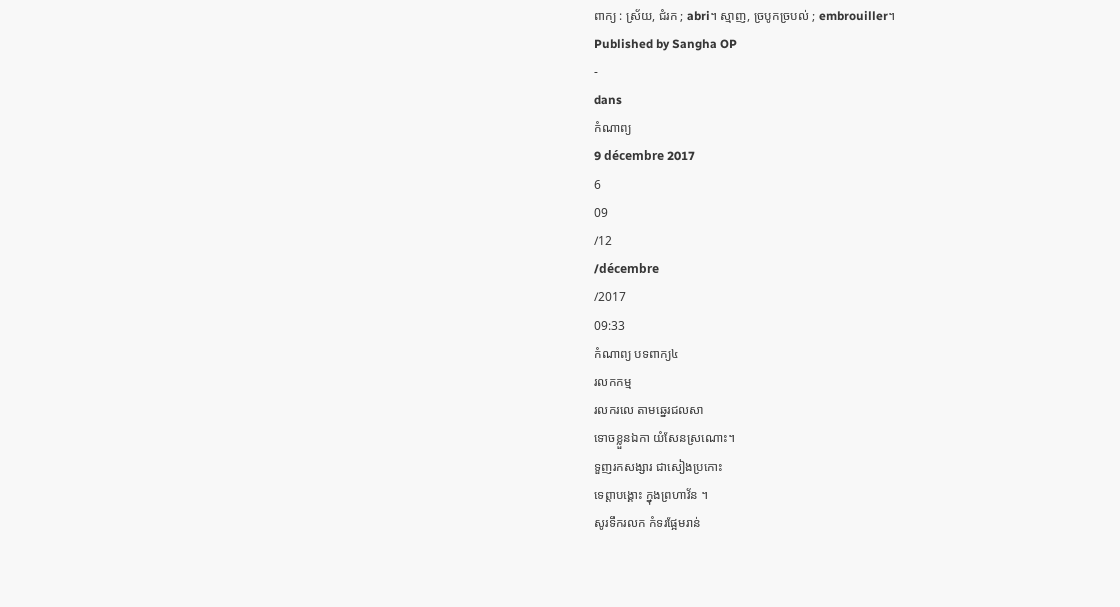ពាក្យ : ស្រ័យ, ជំរក ; abri។ ស្មាញ, ច្របូកច្របល់ ; embrouiller។
Published by Sangha OP
-
dans
កំណាព្យ
9 décembre 2017
6
09
/12
/décembre
/2017
09:33
កំណាព្យ បទពាក្យ៤
រលកកម្ម
រលករលេ តាមឆ្នេរជលសា
ទោចខ្លួនឯកា យំសែនស្រណោះ។
ទួញរកសង្សារ ជាសៀងប្រកោះ
ទេព្តាបង្គោះ ក្នុងព្រហាវ័ន ។
សូរទឹករលក កំទរផ្អែមរាន់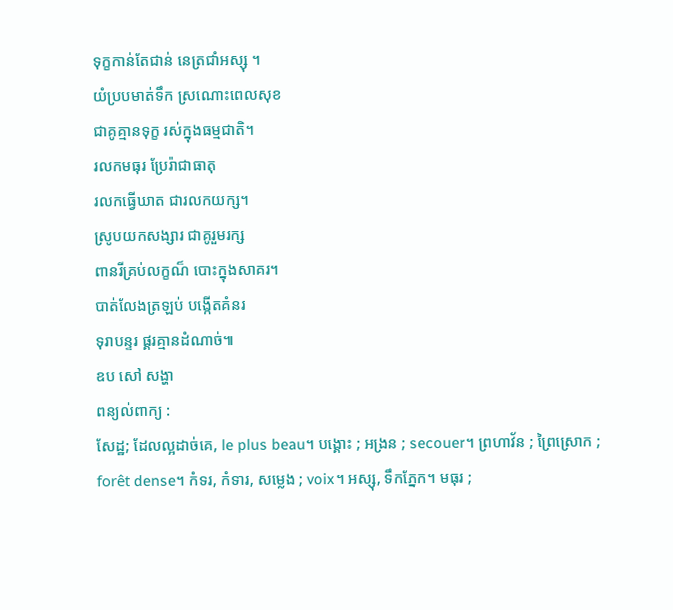ទុក្ខកាន់តែជាន់ នេត្រជាំអស្សុ ។
យំប្របមាត់ទឹក ស្រណោះពេលសុខ
ជាគូគ្មានទុក្ខ រស់ក្នុងធម្មជាតិ។
រលកមធុរ ប្រែរ៉ាជាធាតុ
រលកធ្វើឃាត ជារលកយក្ស។
ស្រូបយកសង្សារ ជាគូរួមរក្ស
ពានរីគ្រប់លក្ខណ៏ បោះក្នុងសាគរ។
បាត់លែងត្រឡប់ បង្កើតគំនរ
ទុរាបន្ទរ ផ្គរគ្មានដំណាច់៕
ឧប សៅ សង្ហា
ពន្យល់ពាក្យ :
សែដ្ឋ; ដែលល្អដាច់គេ, le plus beau។ បង្គោះ ; អង្រន ; secouer។ ព្រហាវ័ន ; ព្រៃស្រោក ; forêt dense។ កំទរ, កំទារ, សម្លេង ; voix។ អស្សុ, ទឹកភ្នែក។ មធុរ ;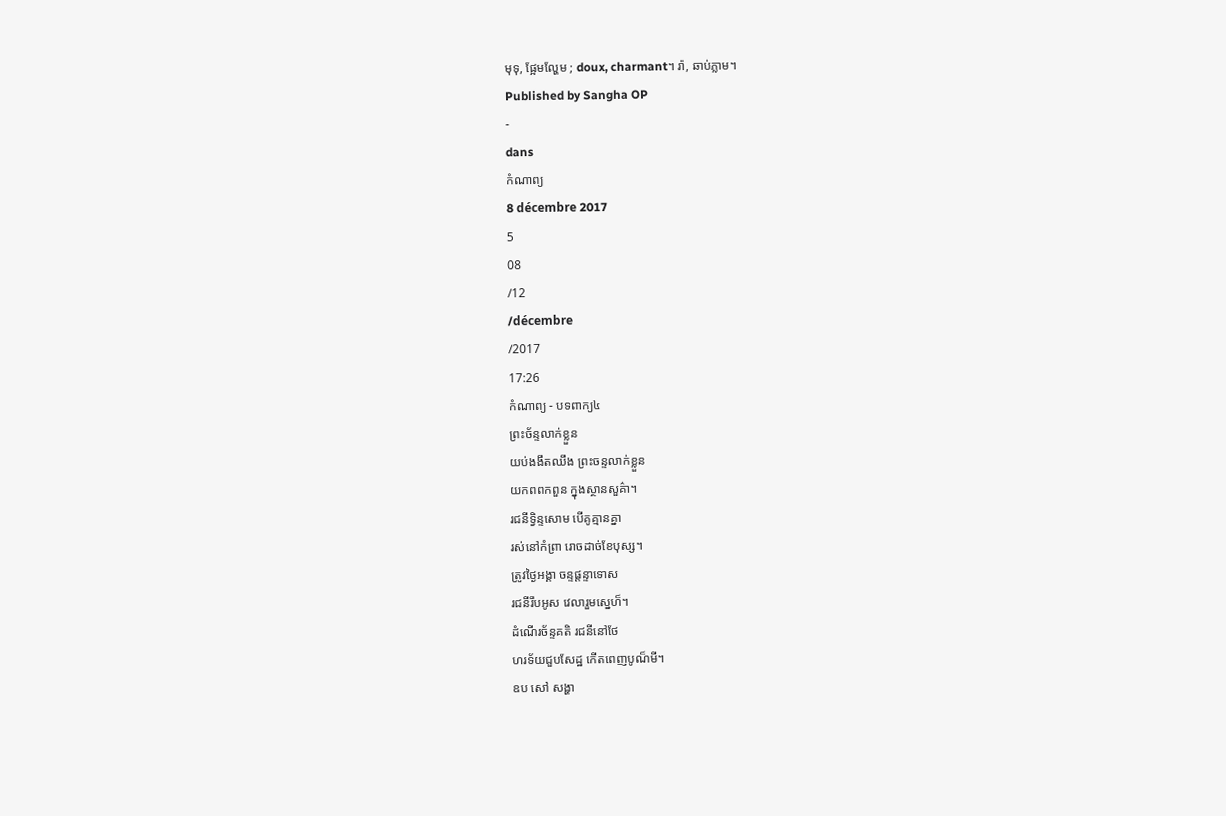មុទុ, ផ្អែមល្ហែម ; doux, charmant។ រ៉ា, ឆាប់ភ្លាម។
Published by Sangha OP
-
dans
កំណាព្យ
8 décembre 2017
5
08
/12
/décembre
/2017
17:26
កំណាព្យ - បទពាក្យ៤
ព្រះច័ន្ទលាក់ខ្លួន
យប់ងងឹតឈឹង ព្រះចន្ទលាក់ខ្លួន
យកពពកពួន ក្នុងស្ថានសួគ៌ា។
រជនីទ្វិន្ទសោម បើគូគ្មានគ្នា
រស់នៅកំព្រា រោចដាច់ខែបុស្ស។
ត្រូវថ្ងៃអង្គា ចន្ទផ្តន្ទាទោស
រជនីរឹបអូស វេលារួមស្នេហ៏។
ដំណើរច័ន្ទគតិ រជនីនៅថែ
ហរទ័យជួបសែដ្ឋ កើតពេញបូណ៏មី។
ឧប សៅ សង្ហា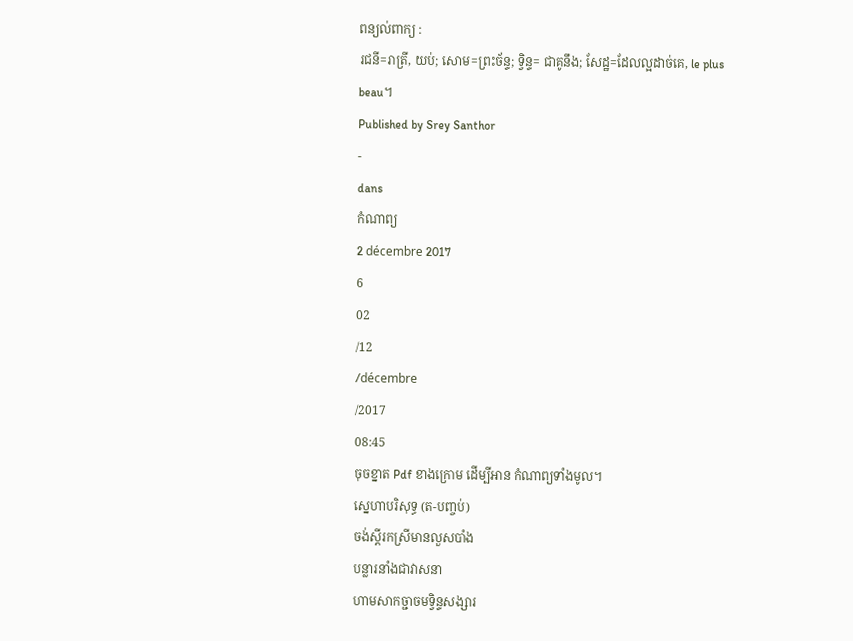ពន្យល់ពាក្យ :
រជនី=រាត្រី, យប់; សោម=ព្រះច័ន្ទ; ទ្វិន្ទ= ជាគូនឹង; សែដ្ឋ=ដែលល្អដាច់គេ, le plus beau។
Published by Srey Santhor
-
dans
កំណាព្យ
2 décembre 2017
6
02
/12
/décembre
/2017
08:45
ចុចខ្នាត Pdf ខាងក្រោម ដើម្បីអាន កំណាព្យទាំងមូល។
ស្នេហាបរិសុទ្ធ (ត-បញ្ចប់)
ចង់ស្តីរកស្រីមានលួសបាំង
បន្លារនាំងជាវាសនា
ហាមសាកច្ជាចមទ្វិន្ទសង្សារ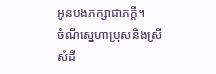អូនបងភក្សាជាភក្តី។
ចំណីស្នេហាប្រុសនិងស្រី
សំដី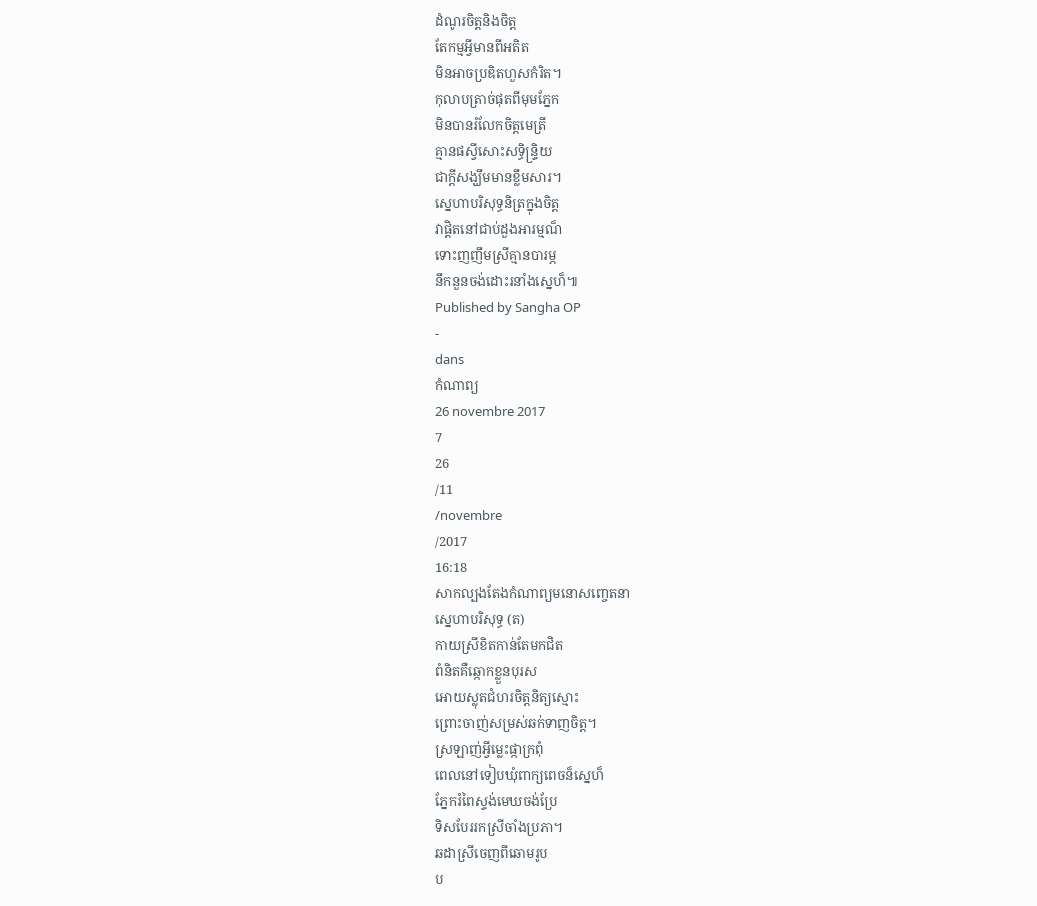ដំណូរចិត្តនិងចិត្ត
តែកម្មអ្វីមានពីអតិត
មិនអាចប្រឌិតហួសកំរិត។
កុលាបត្រាច់ផុតពីមុមភ្នែក
មិនបានរំលែកចិត្តមេត្រី
គ្មានផស្វីសោះសទ្ធិន្ទ្រិយ
ជាក្តីសង្ឃឹមមានខ្លឹមសារ។
ស្នេហាបរិសុទ្ធនិត្រក្នុងចិត្ត
វាផ្តិតនៅជាប់ដួងអារម្មណ៏
ទោះញញឹមស្រីគ្មានបារម្ភ
នឹកនួនចង់ដោះរនាំងស្នេហ៏៕
Published by Sangha OP
-
dans
កំណាព្យ
26 novembre 2017
7
26
/11
/novembre
/2017
16:18
សាកល្បងតែងកំណាព្យមនោសញ្ចេតនា
ស្នេហាបរិសុទ្ធ (ត)
កាយស្រីខិតកាន់តែមកជិត
ពំនិតគឺឆ្កោកខ្លួនបុរស
អោយស្លុតជំហរចិត្តនិត្យស្មោះ
ព្រោះចាញ់សម្រស់ឆក់ទាញចិត្ត។
ស្រឡាញ់អ្វីម្លេះផ្កាក្រពុំ
ពេលនៅទៀបឃុំពាក្យពេចន៏ស្នេហ៏
ភ្នែករំពៃស្ទង់មេឃចង់ប្រែ
ទិសបែររកស្រីចាំងប្រភា។
ឆដាស្រីចេញពីឆោមរូប
ប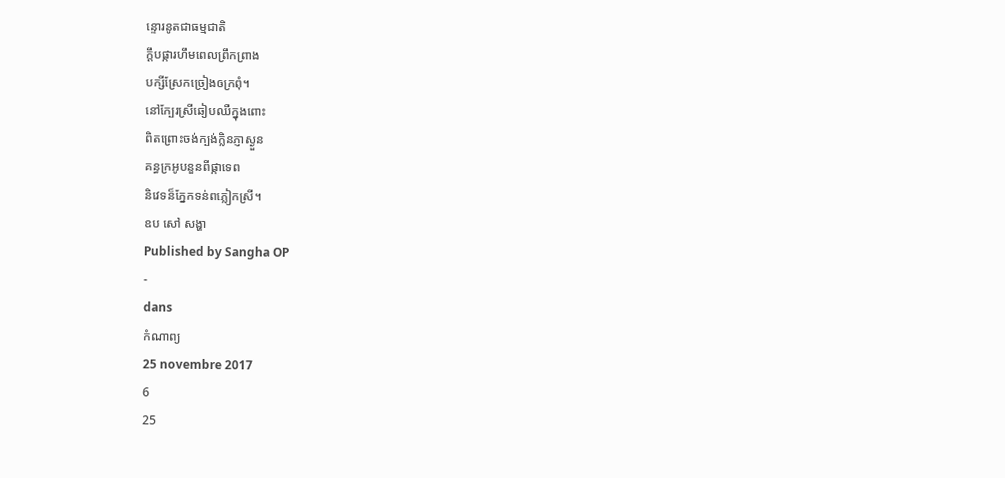ន្ទោរនូតជាធម្មជាតិ
ក្តឹបផ្ការហឹមពេលព្រឹកព្រាង
បក្សីស្រែកច្រៀងឲក្រពុំ។
នៅក្បែរស្រីឆៀបឈឺក្នុងពោះ
ពិតព្រោះចង់ក្បង់ក្លិនភ្ញាស្ងួន
គន្ធក្រអូបនួនពីផ្កាទេព
និវេទន៏ភ្នែកទន់ពភ្លៀកស្រី។
ឧប សៅ សង្ហា
Published by Sangha OP
-
dans
កំណាព្យ
25 novembre 2017
6
25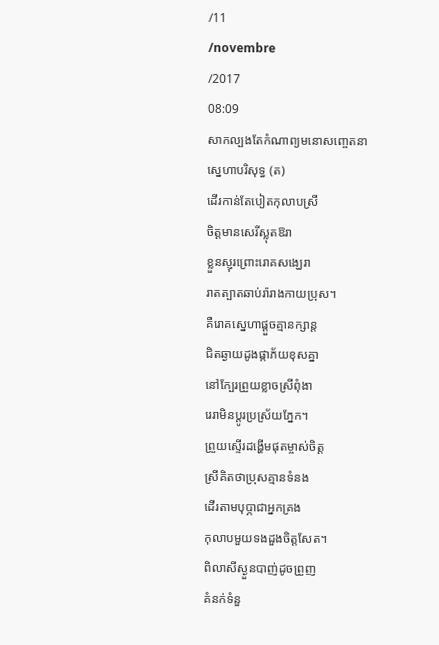/11
/novembre
/2017
08:09
សាកល្បងតែកំណាព្យមនោសញ្ចេតនា
ស្នេហាបរិសុទ្ធ (ត)
ដើរកាន់តែបៀតកុលាបស្រី
ចិត្តមានសេរីស្លុតឱរា
ខ្លួនស្ញុរព្រោះរោគសង្ឃេរា
រាតត្បាតឆាប់រ៉ារាងកាយប្រុស។
គឺរោគស្នេហាផ្តួចគ្មានក្សាន្ត
ជិតឆ្ងាយដូងផ្កាភ័យខុសគ្នា
នៅក្បែរព្រួយខ្លាចស្រីពុំងា
រេរាមិនប្តូរប្រស្រ័យភ្នែក។
ព្រួយស្ទើរដង្ហើមផុតម្ចាស់ចិត្ត
ស្រីគិតថាប្រុសគ្មានទំនង
ដើរតាមបុប្ភាជាអ្នកគ្រង
កុលាបមួយទងដួងចិត្តសែត។
ពិលាសីស្ងួនបាញ់ដូចព្រួញ
គំនក់ទំនួ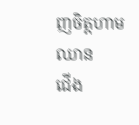ញចិត្តហាមឈាន
ជើង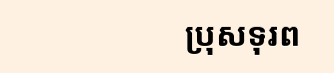ប្រុសទុរព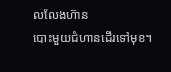លលែងហ៊ាន
បោះមួយជំហានដើរទៅមុខ។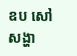ឧប សៅ សង្ហា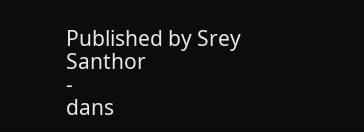Published by Srey Santhor
-
dans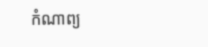កំណាព្យ